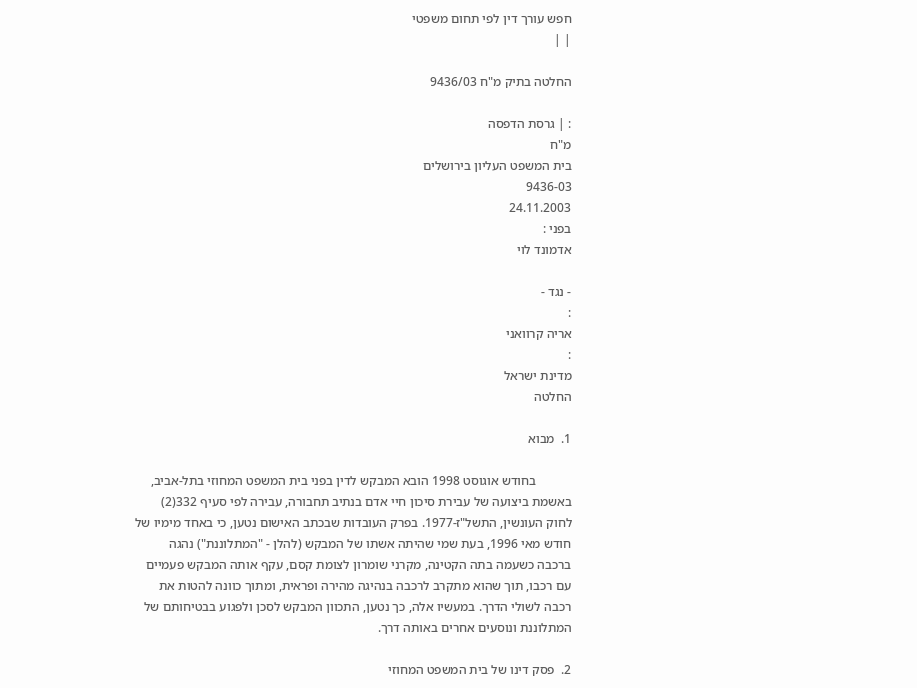חפש עורך דין לפי תחום משפטי
| |

החלטה בתיק מ"ח 9436/03

: | גרסת הדפסה
מ"ח
בית המשפט העליון בירושלים
9436-03
24.11.2003
בפני :
אדמונד לוי

- נגד -
:
אריה קרוואני
:
מדינת ישראל
החלטה

1.  מבוא

           בחודש אוגוסט 1998 הובא המבקש לדין בפני בית המשפט המחוזי בתל-אביב, באשמת ביצועה של עבירת סיכון חיי אדם בנתיב תחבורה, עבירה לפי סעיף 332(2) לחוק העונשין, התשל"ז-1977. בפרק העובדות שבכתב האישום נטען, כי באחד מימיו של חודש מאי 1996, בעת שמי שהיתה אשתו של המבקש (להלן - "המתלוננת") נהגה ברכבה כשעמה בתה הקטינה, מקרני שומרון לצומת קסם, עקף אותה המבקש פעמיים עם רכבו, תוך שהוא מתקרב לרכבה בנהיגה מהירה ופראית, ומתוך כוונה להטות את רכבה לשולי הדרך. במעשיו אלה, כך נטען, התכוון המבקש לסכן ולפגוע בבטיחותם של המתלוננת ונוסעים אחרים באותה דרך.

2.  פסק דינו של בית המשפט המחוזי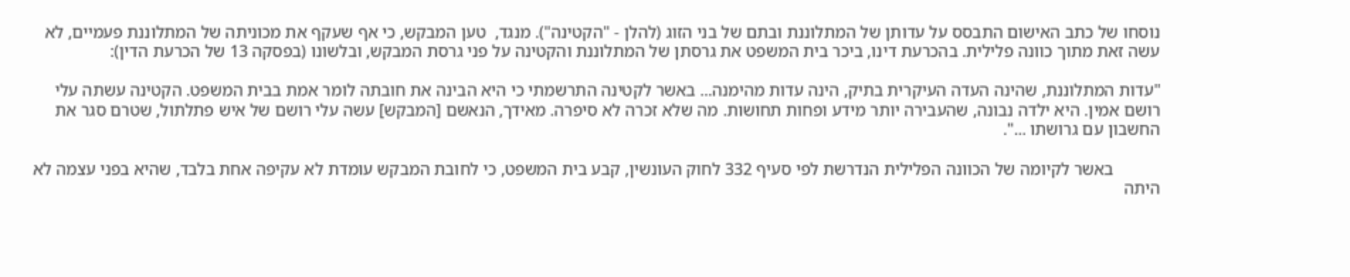נוסחו של כתב האישום התבסס על עדותן של המתלוננת ובתם של בני הזוג (להלן - "הקטינה"). מנגד,  טען המבקש, כי אף שעקף את מכוניתה של המתלוננת פעמיים, לא עשה זאת מתוך כוונה פלילית. בהכרעת דינו, ביכר בית המשפט את גרסתן של המתלוננת והקטינה על פני גרסת המבקש, ובלשונו (בפסקה 13 של הכרעת הדין):

"עדות המתלוננת, שהינה העדה העיקרית בתיק, הינה עדות מהימנה... באשר לקטינה התרשמתי כי היא הבינה את חובתה לומר אמת בבית המשפט. הקטינה עשתה עלי רושם אמין. היא ילדה נבונה, שהעבירה יותר מידע ופחות תחושות. מה שלא זכרה לא סיפרה. מאידך, הנאשם [המבקש] עשה עלי רושם של איש פתלתול, שטרם סגר את החשבון עם גרושתו ...".

           באשר לקיומה של הכוונה הפלילית הנדרשת לפי סעיף 332 לחוק העונשין, קבע בית המשפט, כי לחובת המבקש עומדת לא עקיפה אחת בלבד, שהיא בפני עצמה לא היתה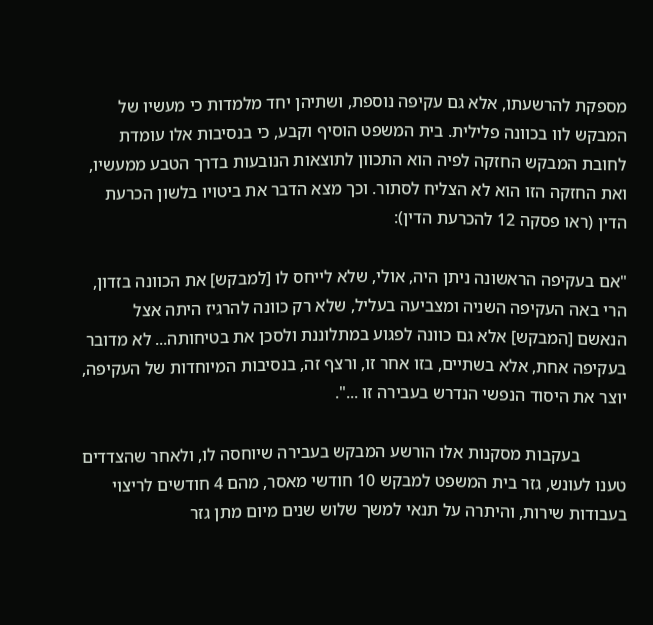מספקת להרשעתו, אלא גם עקיפה נוספת, ושתיהן יחד מלמדות כי מעשיו של המבקש לוו בכוונה פלילית. בית המשפט הוסיף וקבע, כי בנסיבות אלו עומדת לחובת המבקש החזקה לפיה הוא התכוון לתוצאות הנובעות בדרך הטבע ממעשיו, ואת החזקה הזו הוא לא הצליח לסתור. וכך מצא הדבר את ביטויו בלשון הכרעת הדין (ראו פסקה 12 להכרעת הדין):

"אם בעקיפה הראשונה ניתן היה, אולי, שלא לייחס לו [למבקש] את הכוונה בזדון, הרי באה העקיפה השניה ומצביעה בעליל, שלא רק כוונה להרגיז היתה אצל הנאשם [המבקש] אלא גם כוונה לפגוע במתלוננת ולסכן את בטיחותה... לא מדובר בעקיפה אחת, אלא בשתיים, בזו אחר זו, ורצף זה, בנסיבות המיוחדות של העקיפה, יוצר את היסוד הנפשי הנדרש בעבירה זו ...".

           בעקבות מסקנות אלו הורשע המבקש בעבירה שיוחסה לו, ולאחר שהצדדים טענו לעונש, גזר בית המשפט למבקש 10 חודשי מאסר, מהם 4 חודשים לריצוי בעבודות שירות, והיתרה על תנאי למשך שלוש שנים מיום מתן גזר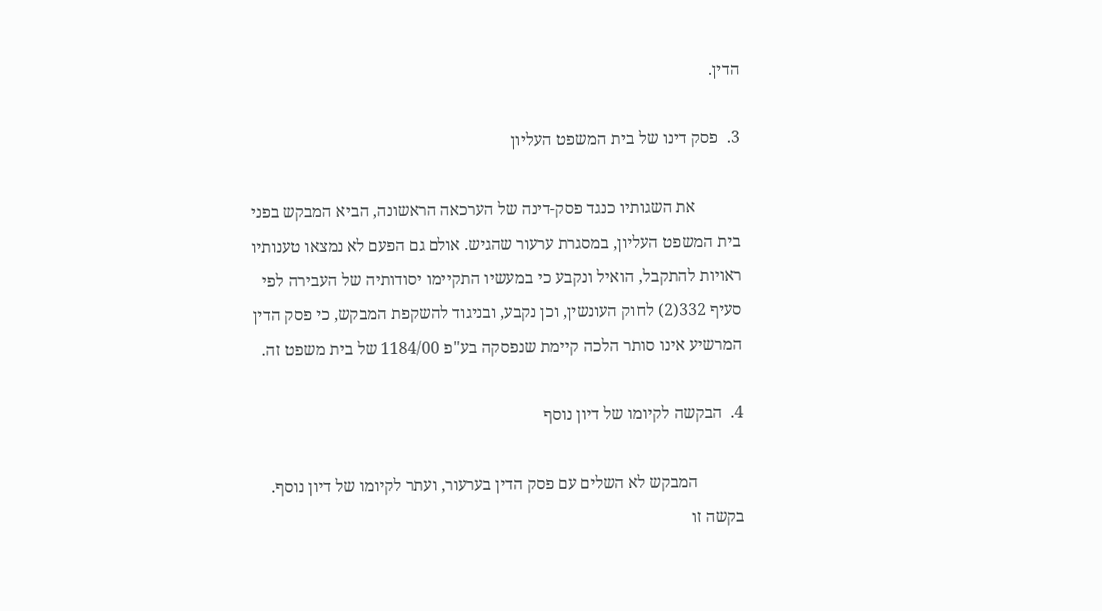הדין.

3.  פסק דינו של בית המשפט העליון

           את השגותיו כנגד פסק-דינה של הערכאה הראשונה, הביא המבקש בפני בית המשפט העליון, במסגרת ערעור שהגיש. אולם גם הפעם לא נמצאו טענותיו ראויות להתקבל, הואיל ונקבע כי במעשיו התקיימו יסודותיה של העבירה לפי סעיף 332(2) לחוק העונשין, וכן נקבע, ובניגוד להשקפת המבקש, כי פסק הדין המרשיע אינו סותר הלכה קיימת שנפסקה בע"פ 1184/00 של בית משפט זה.

4.  הבקשה לקיומו של דיון נוסף

           המבקש לא השלים עם פסק הדין בערעור, ועתר לקיומו של דיון נוסף. בקשה זו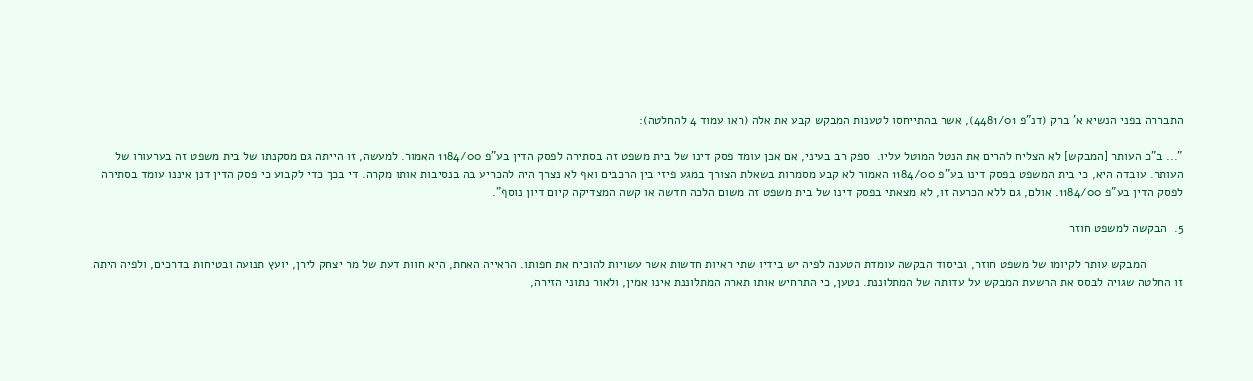התבררה בפני הנשיא א' ברק (דנ"פ 4481/01), אשר בהתייחסו לטענות המבקש קבע את אלה (ראו עמוד 4 להחלטה):

"... ב"כ העותר [המבקש] לא הצליח להרים את הנטל המוטל עליו.  ספק רב בעיני, אם אכן עומד פסק דינו של בית משפט זה בסתירה לפסק הדין בע"פ 1184/00 האמור. למעשה, זו הייתה גם מסקנתו של בית משפט זה בערעורו של העותר. עובדה היא, כי בית המשפט בפסק דינו בע"פ 1184/00 האמור לא קבע מסמרות בשאלת הצורך במגע פיזי בין הרכבים ואף לא נצרך היה להכריע בה בנסיבות אותו מקרה. די בכך כדי לקבוע כי פסק הדין דנן איננו עומד בסתירה לפסק הדין בע"פ 1184/00. אולם, גם ללא הכרעה זו, לא מצאתי בפסק דינו של בית משפט זה משום הלכה חדשה או קשה המצדיקה קיום דיון נוסף".

5.  הבקשה למשפט חוזר

           המבקש עותר לקיומו של משפט חוזר, וביסוד הבקשה עומדת הטענה לפיה יש בידיו שתי ראיות חדשות אשר עשויות להוכיח את חפותו. הראייה האחת, היא חוות דעת של מר יצחק לירן, יועץ תנועה ובטיחות בדרכים, ולפיה היתה זו החלטה שגויה לבסס את הרשעת המבקש על עדותה של המתלוננת. נטען, כי התרחיש אותו תארה המתלוננת אינו אמין, ולאור נתוני הזירה,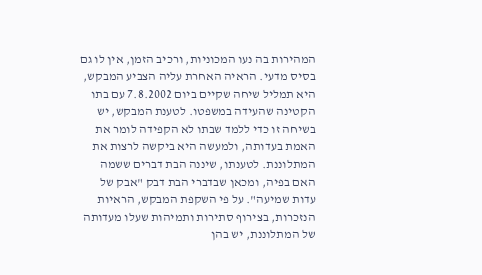המהירות בה נעו המכוניות, ורכיב הזמן, אין לו גם בסיס מדעי. הראיה האחרת עליה הצביע המבקש, היא תמליל שיחה שקיים ביום 7.8.2002 עם בתו הקטינה שהעידה במשפטו. לטענת המבקש, יש בשיחה זו כדי ללמד שבתו לא הקפידה לומר את האמת בעדותה, ולמעשה היא ביקשה לרצות את המתלוננת. לטענתו, שיננה הבת דברים ששמה האם בפיה, ומכאן שבדברי הבת דבק "אבק של עדות שמיעה". על פי השקפת המבקש, הראיות הנזכרות, בצירוף סתירות ותמיהות שעלו מעדותה של המתלוננת, יש בהן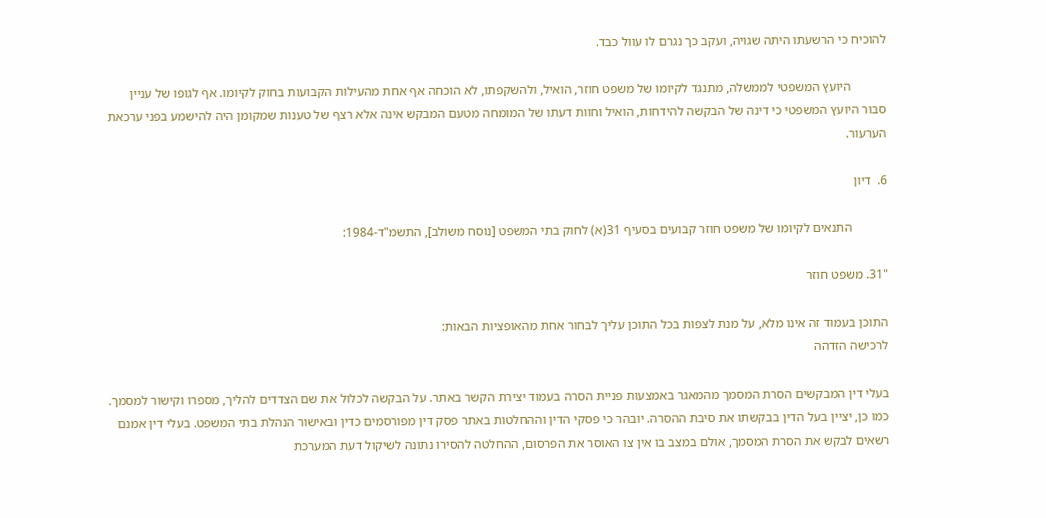להוכיח כי הרשעתו היתה שגויה, ועקב כך נגרם לו עוול כבד.

           היועץ המשפטי לממשלה, מתנגד לקיומו של משפט חוזר, הואיל, ולהשקפתו, לא הוכחה אף אחת מהעילות הקבועות בחוק לקיומו. אף לגופו של עניין סבור היועץ המשפטי כי דינה של הבקשה להידחות, הואיל וחוות דעתו של המומחה מטעם המבקש אינה אלא רצף של טענות שמקומן היה להישמע בפני ערכאת הערעור.

6.  דיון

           התנאים לקיומו של משפט חוזר קבועים בסעיף 31(א) לחוק בתי המשפט [נוסח משולב], התשמ"ד-1984:

"31. משפט חוזר

התוכן בעמוד זה אינו מלא, על מנת לצפות בכל התוכן עליך לבחור אחת מהאופציות הבאות:
לרכישה הזדהה

בעלי דין המבקשים הסרת המסמך מהמאגר באמצעות פניית הסרה בעמוד יצירת הקשר באתר. על הבקשה לכלול את שם הצדדים להליך, מספרו וקישור למסמך. כמו כן, יציין בעל הדין בבקשתו את סיבת ההסרה. יובהר כי פסקי הדין וההחלטות באתר פסק דין מפורסמים כדין ובאישור הנהלת בתי המשפט. בעלי דין אמנם רשאים לבקש את הסרת המסמך, אולם במצב בו אין צו האוסר את הפרסום, ההחלטה להסירו נתונה לשיקול דעת המערכת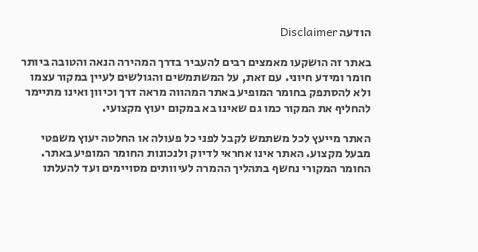הודעה Disclaimer

באתר זה הושקעו מאמצים רבים להעביר בדרך המהירה הנאה והטובה ביותר חומר ומידע חיוני. עם זאת, על המשתמשים והגולשים לעיין במקור עצמו ולא להסתפק בחומר המופיע באתר המהווה מראה דרך וכיוון ואינו מתיימר להחליף את המקור כמו גם שאינו בא במקום יעוץ מקצועי.

האתר מייעץ לכל משתמש לקבל לפני כל פעולה או החלטה יעוץ משפטי מבעל מקצוע. האתר אינו אחראי לדיוק ולנכונות החומר המופיע באתר. החומר המקורי נחשף בתהליך ההמרה לעיוותים מסויימים ועד להעלתו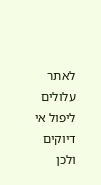לאתר עלולים ליפול אי דיוקים ולכן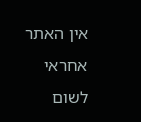אין האתר אחראי לשום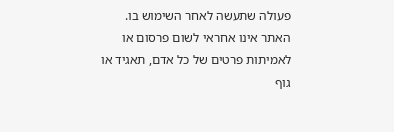פעולה שתעשה לאחר השימוש בו. האתר אינו אחראי לשום פרסום או לאמיתות פרטים של כל אדם, תאגיד או גוף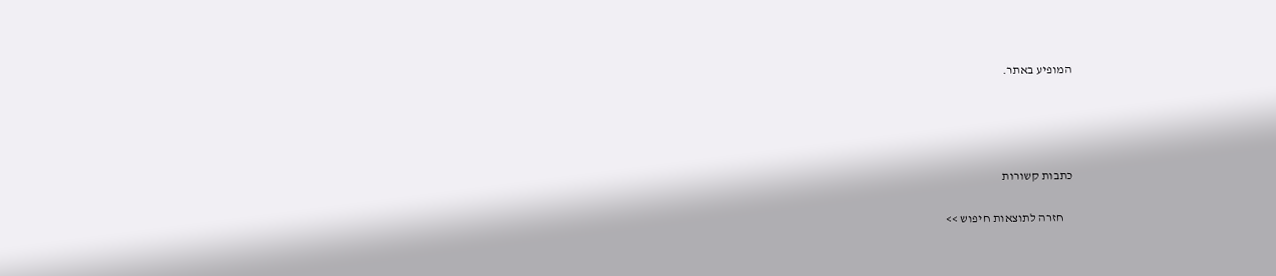המופיע באתר.




כתבות קשורות

    חזרה לתוצאות חיפוש >>